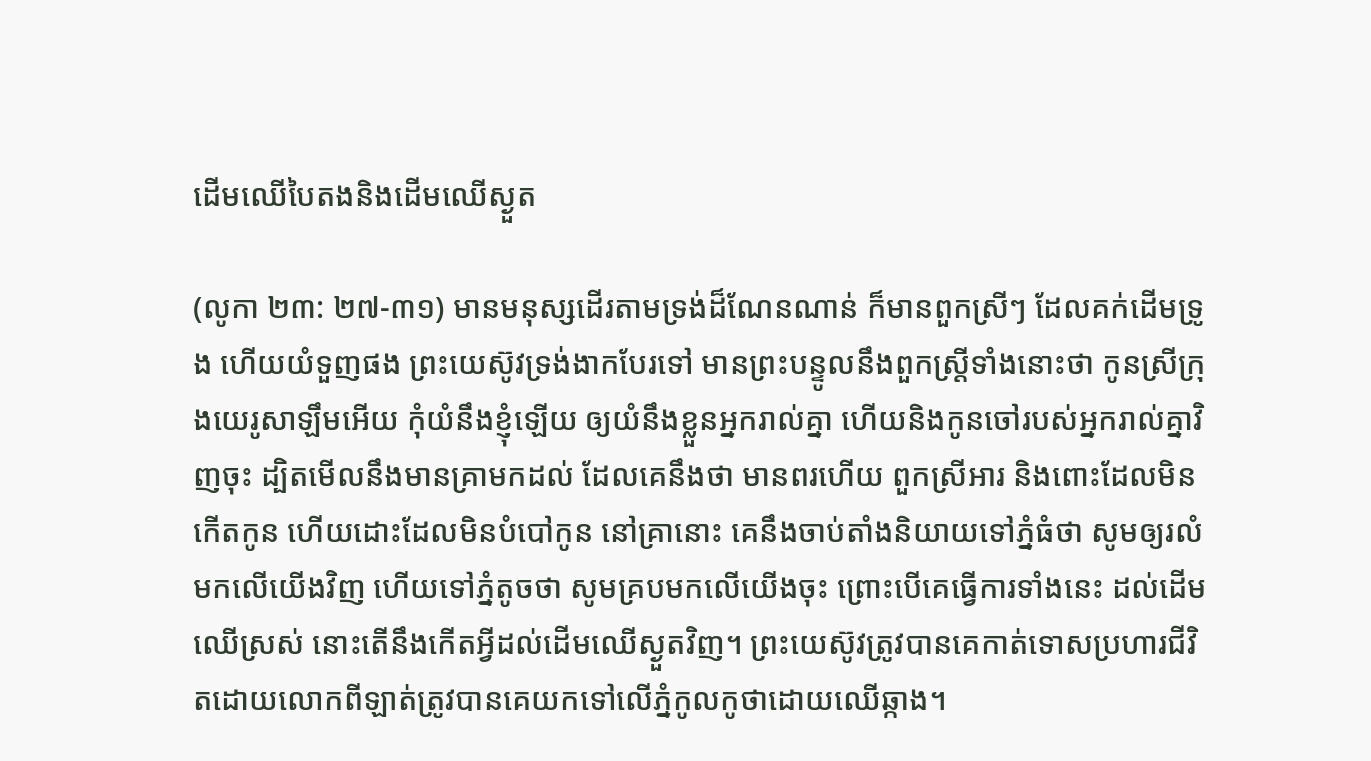ដើមឈើបៃតងនិងដើមឈើស្ងួត

(លូកា ២៣: ២៧-៣១) មានមនុស្សដើរតាមទ្រង់ដ៏ណែនណាន់ ក៏មានពួកស្រីៗ ដែលគក់ដើមទ្រូង ហើយយំទួញផង ព្រះយេស៊ូវទ្រង់ងាកបែរទៅ មានព្រះបន្ទូលនឹងពួកស្ត្រីទាំងនោះថា កូនស្រីក្រុងយេរូសាឡឹមអើយ កុំយំនឹងខ្ញុំឡើយ ឲ្យយំនឹងខ្លួនអ្នករាល់គ្នា ហើយនិងកូនចៅរបស់អ្នករាល់គ្នាវិញចុះ ដ្បិតមើលនឹងមានគ្រាមកដល់ ដែលគេនឹងថា មានពរហើយ ពួកស្រីអារ និងពោះដែលមិនកើតកូន ហើយដោះដែលមិនបំបៅកូន នៅគ្រានោះ គេនឹងចាប់តាំងនិយាយទៅភ្នំធំថា សូមឲ្យរលំមកលើយើងវិញ ហើយទៅភ្នំតូចថា សូមគ្របមកលើយើងចុះ ព្រោះបើគេធ្វើការទាំងនេះ ដល់ដើមឈើស្រស់ នោះតើនឹងកើតអ្វីដល់ដើមឈើស្ងួតវិញ។ ព្រះយេស៊ូវត្រូវបានគេកាត់ទោសប្រហារជីវិតដោយលោកពីឡាត់ត្រូវបានគេយកទៅលើភ្នំកូលកូថាដោយឈើឆ្កាង។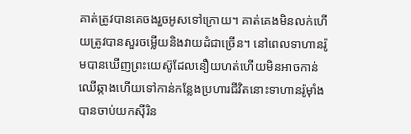គាត់ត្រូវបានគេចងរួចអូសទៅក្រោយ។ គាត់គេងមិនលក់ហើយត្រូវបានសួរចម្លើយនិងវាយដំជាច្រើន។ នៅពេលទាហានរ៉ូមបានឃើញព្រះយេស៊ូដែលនឿយហត់ហើយមិនអាចកាន់ឈើឆ្កាងហើយទៅកាន់កន្លែងប្រហារជីវិតនោះទាហានរ៉ូម៉ាំងបានចាប់យកស៊ីរិន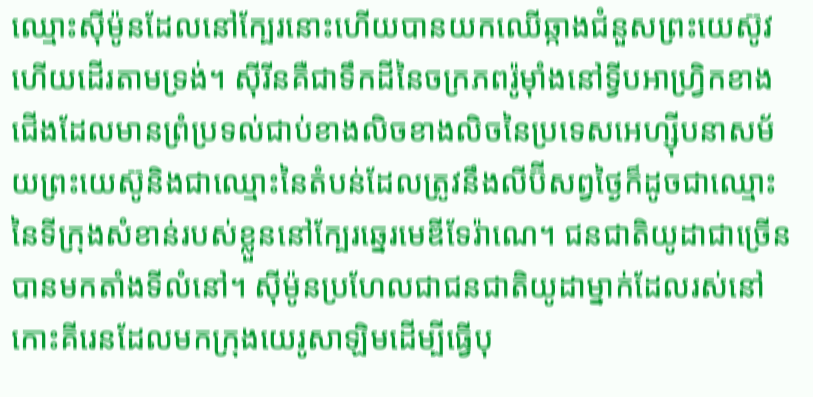ឈ្មោះស៊ីម៉ូនដែលនៅក្បែរនោះហើយបានយកឈើឆ្កាងជំនួសព្រះយេស៊ូវហើយដើរតាមទ្រង់។ ស៊ីរីនគឺជាទឹកដីនៃចក្រភពរ៉ូម៉ាំងនៅទ្វីបអាហ្រ្វិកខាងជើងដែលមានព្រំប្រទល់ជាប់ខាងលិចខាងលិចនៃប្រទេសអេហ្ស៊ីបនាសម័យព្រះយេស៊ូនិងជាឈ្មោះនៃតំបន់ដែលត្រូវនឹងលីប៊ីសព្វថ្ងៃក៏ដូចជាឈ្មោះនៃទីក្រុងសំខាន់របស់ខ្លួននៅក្បែរឆ្នេរមេឌីទែរ៉ាណេ។ ជនជាតិយូដាជាច្រើនបានមកតាំងទីលំនៅ។ ស៊ីម៉ូនប្រហែលជាជនជាតិយូដាម្នាក់ដែលរស់នៅកោះគីរេនដែលមកក្រុងយេរូសាឡិមដើម្បីធ្វើបុ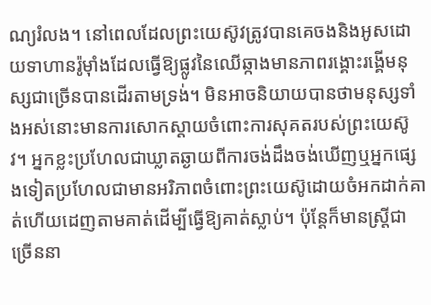ណ្យរំលង។ នៅពេលដែលព្រះយេស៊ូវត្រូវបានគេចងនិងអូសដោយទាហានរ៉ូម៉ាំងដែលធ្វើឱ្យផ្លូវនៃឈើឆ្កាងមានភាពរង្គោះរង្គើមនុស្សជាច្រើនបានដើរតាមទ្រង់។ មិនអាចនិយាយបានថាមនុស្សទាំងអស់នោះមានការសោកស្តាយចំពោះការសុគតរបស់ព្រះយេស៊ូវ។ អ្នកខ្លះប្រហែលជាឃ្លាតឆ្ងាយពីការចង់ដឹងចង់ឃើញឬអ្នកផ្សេងទៀតប្រហែលជាមានអរិភាពចំពោះព្រះយេស៊ូដោយចំអកដាក់គាត់ហើយដេញតាមគាត់ដើម្បីធ្វើឱ្យគាត់ស្លាប់។ ប៉ុន្ដែក៏មានស្ដ្រីជាច្រើននា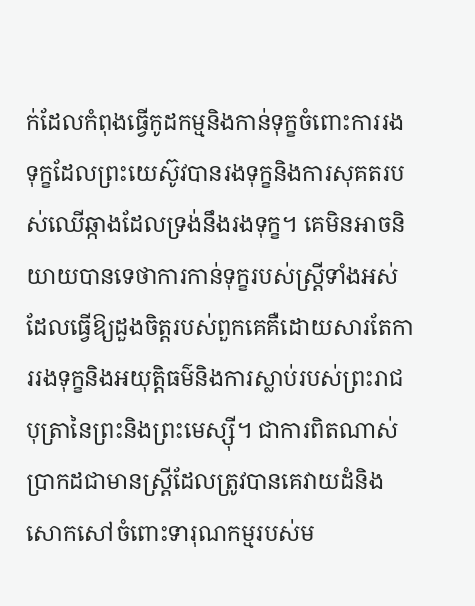ក់ដែលកំពុងធ្វើកូដកម្មនិងកាន់ទុក្ខចំពោះការរងទុក្ខដែលព្រះយេស៊ូវបានរងទុក្ខនិងការសុគតរបស់ឈើឆ្កាងដែលទ្រង់នឹងរងទុក្ខ។ គេមិនអាចនិយាយបានទេថាការកាន់ទុក្ខរបស់ស្ត្រីទាំងអស់ដែលធ្វើឱ្យដួងចិត្តរបស់ពួកគេគឺដោយសារតែការរងទុក្ខនិងអយុត្តិធម៌និងការស្លាប់របស់ព្រះរាជបុត្រានៃព្រះនិងព្រះមេស្ស៊ី។ ជាការពិតណាស់ប្រាកដជាមានស្ត្រីដែលត្រូវបានគេវាយដំនិងសោកសៅចំពោះទារុណកម្មរបស់ម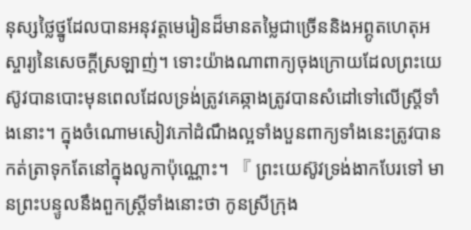នុស្សថ្លៃថ្នូដែលបានអនុវត្តមេរៀនដ៏មានតម្លៃជាច្រើននិងអព្ភូតហេតុអស្ចារ្យនៃសេចក្តីស្រឡាញ់។ ទោះយ៉ាងណាពាក្យចុងក្រោយដែលព្រះយេស៊ូវបានបោះមុនពេលដែលទ្រង់ត្រូវគេឆ្កាងត្រូវបានសំដៅទៅលើស្ត្រីទាំងនោះ។ ក្នុងចំណោមសៀវភៅដំណឹងល្អទាំងបួនពាក្យទាំងនេះត្រូវបានកត់ត្រាទុកតែនៅក្នុងលូកាប៉ុណ្ណោះ។ 『 ព្រះយេស៊ូវទ្រង់ងាកបែរទៅ មានព្រះបន្ទូលនឹងពួកស្ត្រីទាំងនោះថា កូនស្រីក្រុង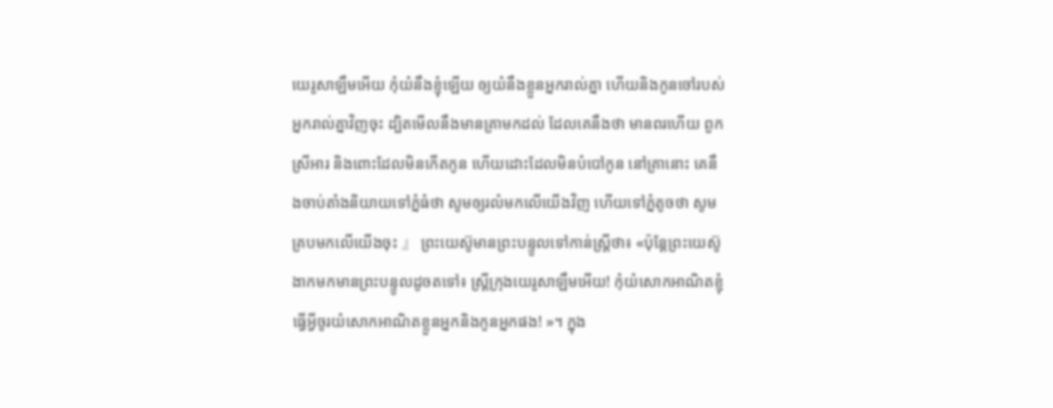យេរូសាឡឹមអើយ កុំយំនឹងខ្ញុំឡើយ ឲ្យយំនឹងខ្លួនអ្នករាល់គ្នា ហើយនិងកូនចៅរបស់អ្នករាល់គ្នាវិញចុះ ដ្បិតមើលនឹងមានគ្រាមកដល់ ដែលគេនឹងថា មានពរហើយ ពួកស្រីអារ និងពោះដែលមិនកើតកូន ហើយដោះដែលមិនបំបៅកូន នៅគ្រានោះ គេនឹងចាប់តាំងនិយាយទៅភ្នំធំថា សូមឲ្យរលំមកលើយើងវិញ ហើយទៅភ្នំតូចថា សូមគ្របមកលើយើងចុះ 』 ព្រះយេស៊ូមានព្រះបន្ទូលទៅកាន់ស្ត្រីថា៖ «ប៉ុន្ដែព្រះយេស៊ូងាកមកមានព្រះបន្ទូលដូចតទៅ៖ ស្ដ្រីក្រុងយេរូសាឡឹមអើយ! កុំយំសោកអាណិតខ្ញុំធ្វើអ្វីចូរយំសោកអាណិតខ្លួនអ្នកនិងកូនអ្នកផង! »។ ក្នុង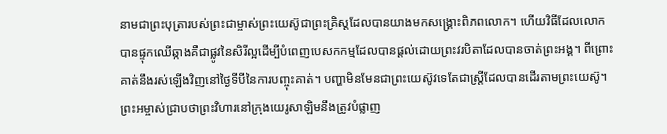នាមជាព្រះបុត្រារបស់ព្រះជាម្ចាស់ព្រះយេស៊ូជាព្រះគ្រិស្ដដែលបានយាងមកសង្គ្រោះពិភពលោក។ ហើយវិធីដែលលោកបានផ្ទុកឈើឆ្កាងគឺជាផ្លូវនៃសិរីល្អដើម្បីបំពេញបេសកកម្មដែលបានផ្តល់ដោយព្រះវរបិតាដែលបានចាត់ព្រះអង្គ។ ពីព្រោះគាត់នឹងរស់ឡើងវិញនៅថ្ងៃទីបីនៃការបញ្ចុះគាត់។ បញ្ហាមិនមែនជាព្រះយេស៊ូវទេតែជាស្ត្រីដែលបានដើរតាមព្រះយេស៊ូ។ ព្រះអម្ចាស់ជ្រាបថាព្រះវិហារនៅក្រុងយេរូសាឡិមនឹងត្រូវបំផ្លាញ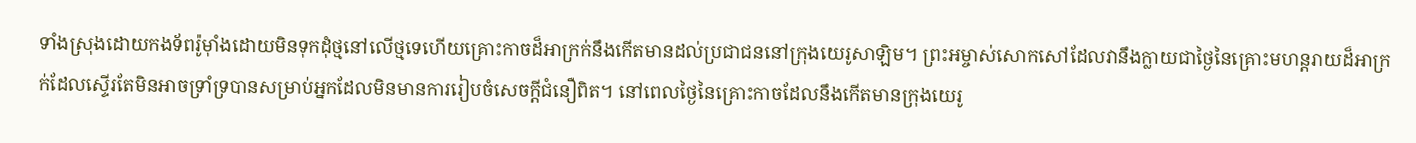ទាំងស្រុងដោយកងទ័ពរ៉ូម៉ាំងដោយមិនទុកដុំថ្មនៅលើថ្មទេហើយគ្រោះកាចដ៏អាក្រក់នឹងកើតមានដល់ប្រជាជននៅក្រុងយេរូសាឡិម។ ព្រះអម្ចាស់សោកសៅដែលវានឹងក្លាយជាថ្ងៃនៃគ្រោះមហន្តរាយដ៏អាក្រក់ដែលស្ទើរតែមិនអាចទ្រាំទ្របានសម្រាប់អ្នកដែលមិនមានការរៀបចំសេចក្ដីជំនឿពិត។ នៅពេលថ្ងៃនៃគ្រោះកាចដែលនឹងកើតមានក្រុងយេរូ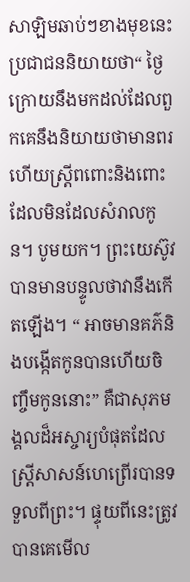សាឡិមឆាប់ៗខាងមុខនេះប្រជាជននិយាយថា“ ថ្ងៃក្រោយនឹងមកដល់ដែលពួកគេនឹងនិយាយថាមានពរហើយស្ដ្រីពពោះនិងពោះដែលមិនដែលសំរាលកូន។ បូមយក។ ព្រះយេស៊ូវបានមានបន្ទូលថាវានឹងកើតឡើង។ “ អាចមានគភ៌និងបង្កើតកូនបានហើយចិញ្ចឹមកូននោះ” គឺជាសុភមង្គលដ៏អស្ចារ្យបំផុតដែលស្ត្រីសាសន៍ហេព្រើរបានទទួលពីព្រះ។ ផ្ទុយពីនេះត្រូវបានគេមើល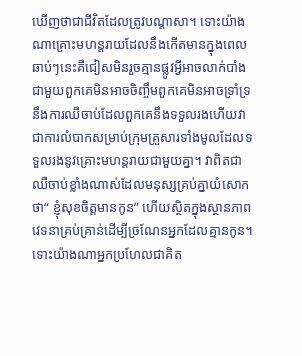ឃើញថាជាជីវិតដែលត្រូវបណ្តាសា។ ទោះយ៉ាងណាគ្រោះមហន្តរាយដែលនឹងកើតមានក្នុងពេលឆាប់ៗនេះគឺជៀសមិនរួចគ្មានផ្លូវអ្វីអាចលាក់បាំងជាមួយពួកគេមិនអាចចិញ្ចឹមពួកគេមិនអាចទ្រាំទ្រនឹងការឈឺចាប់ដែលពួកគេនឹងទទួលរងហើយវាជាការលំបាកសម្រាប់ក្រុមគ្រួសារទាំងមូលដែលទទួលរងនូវគ្រោះមហន្តរាយជាមួយគ្នា។ វាពិតជាឈឺចាប់ខ្លាំងណាស់ដែលមនុស្សគ្រប់គ្នាយំសោកថា“ ខ្ញុំសុខចិត្តមានកូន” ហើយស្ថិតក្នុងស្ថានភាពវេទនាគ្រប់គ្រាន់ដើម្បីច្រណែនអ្នកដែលគ្មានកូន។ ទោះយ៉ាងណាអ្នកប្រហែលជាគិត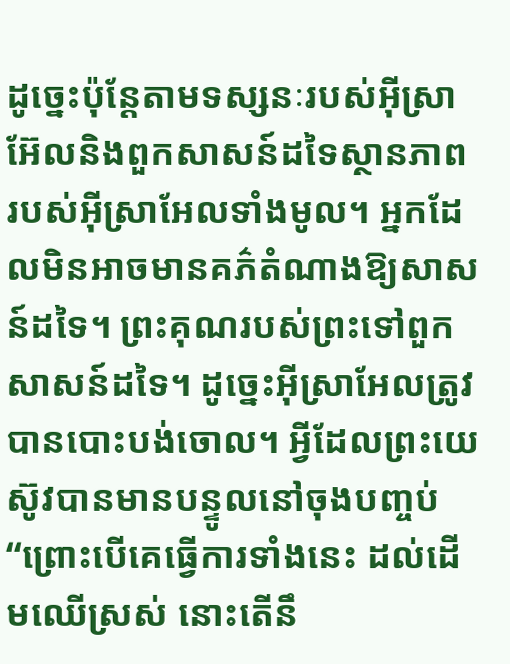ដូច្នេះប៉ុន្តែតាមទស្សនៈរបស់អ៊ីស្រាអ៊ែលនិងពួកសាសន៍ដទៃស្ថានភាពរបស់អ៊ីស្រាអែលទាំងមូល។ អ្នកដែលមិនអាចមានគភ៌តំណាងឱ្យសាសន៍ដទៃ។ ព្រះគុណរបស់ព្រះទៅពួកសាសន៍ដទៃ។ ដូច្នេះអ៊ីស្រាអែលត្រូវបានបោះបង់ចោល។ អ្វីដែលព្រះយេស៊ូវបានមានបន្ទូលនៅចុងបញ្ចប់ “ព្រោះបើគេធ្វើការទាំងនេះ ដល់ដើមឈើស្រស់ នោះតើនឹ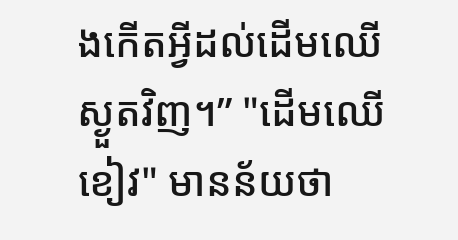ងកើតអ្វីដល់ដើមឈើស្ងួតវិញ។” "ដើមឈើខៀវ" មានន័យថា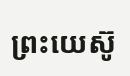ព្រះយេស៊ូ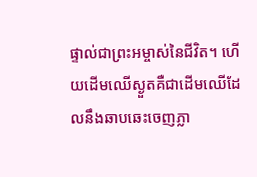ផ្ទាល់ជាព្រះអម្ចាស់នៃជីវិត។ ហើយដើមឈើស្ងួតគឺជាដើមឈើដែលនឹងឆាបឆេះចេញភ្លា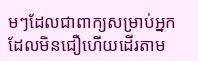មៗដែលជាពាក្យសម្រាប់អ្នកដែលមិនជឿហើយដើរតាម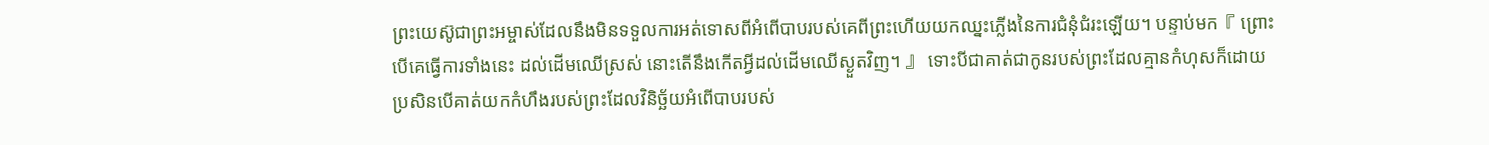ព្រះយេស៊ូជាព្រះអម្ចាស់ដែលនឹងមិនទទួលការអត់ទោសពីអំពើបាបរបស់គេពីព្រះហើយយកឈ្នះភ្លើងនៃការជំនុំជំរះឡើយ។ បន្ទាប់មក『 ព្រោះបើគេធ្វើការទាំងនេះ ដល់ដើមឈើស្រស់ នោះតើនឹងកើតអ្វីដល់ដើមឈើស្ងួតវិញ។ 』 ទោះបីជាគាត់ជាកូនរបស់ព្រះដែលគ្មានកំហុសក៏ដោយប្រសិនបើគាត់យកកំហឹងរបស់ព្រះដែលវិនិច្ឆ័យអំពើបាបរបស់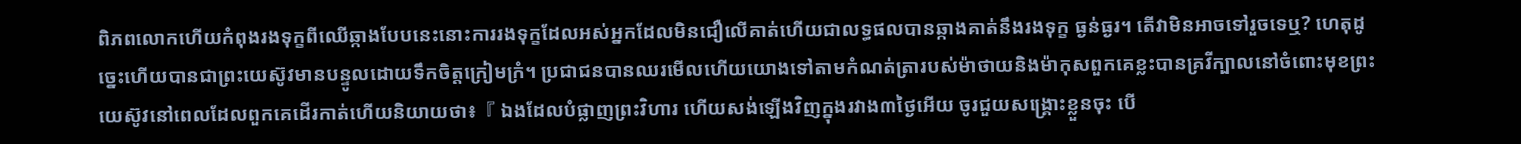ពិភពលោកហើយកំពុងរងទុក្ខពីឈើឆ្កាងបែបនេះនោះការរងទុក្ខដែលអស់អ្នកដែលមិនជឿលើគាត់ហើយជាលទ្ធផលបានឆ្កាងគាត់នឹងរងទុក្ខ ធ្ងន់ធ្ងរ។ តើវាមិនអាចទៅរួចទេឬ? ហេតុដូច្នេះហើយបានជាព្រះយេស៊ូវមានបន្ទូលដោយទឹកចិត្តក្រៀមក្រំ។ ប្រជាជនបានឈរមើលហើយយោងទៅតាមកំណត់ត្រារបស់ម៉ាថាយនិងម៉ាកុសពួកគេខ្លះបានគ្រវីក្បាលនៅចំពោះមុខព្រះយេស៊ូវនៅពេលដែលពួកគេដើរកាត់ហើយនិយាយថា៖『 ឯងដែលបំផ្លាញព្រះវិហារ ហើយសង់ឡើងវិញក្នុងរវាង៣ថ្ងៃអើយ ចូរជួយសង្គ្រោះខ្លួនចុះ បើ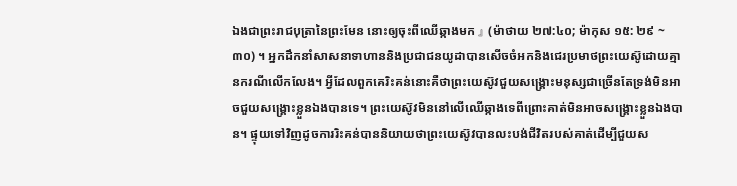ឯងជាព្រះរាជបុត្រានៃព្រះមែន នោះឲ្យចុះពីឈើឆ្កាងមក 』 (ម៉ាថាយ ២៧:៤០; ម៉ាកុស ១៥: ២៩ ~ ៣០) ។ អ្នកដឹកនាំសាសនាទាហាននិងប្រជាជនយូដាបានសើចចំអកនិងជេរប្រមាថព្រះយេស៊ូដោយគ្មានករណីលើកលែង។ អ្វីដែលពួកគេរិះគន់នោះគឺថាព្រះយេស៊ូវជួយសង្គ្រោះមនុស្សជាច្រើនតែទ្រង់មិនអាចជួយសង្គ្រោះខ្លួនឯងបានទេ។ ព្រះយេស៊ូវមិននៅលើឈើឆ្កាងទេពីព្រោះគាត់មិនអាចសង្គ្រោះខ្លួនឯងបាន។ ផ្ទុយទៅវិញដូចការរិះគន់បាននិយាយថាព្រះយេស៊ូវបានលះបង់ជីវិតរបស់គាត់ដើម្បីជួយស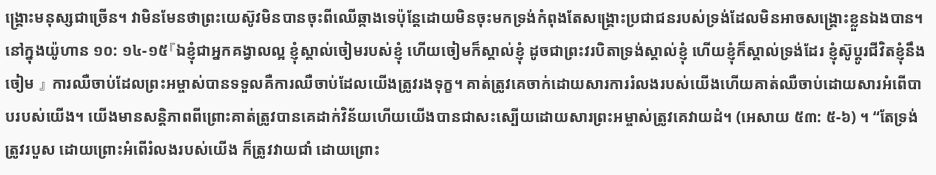ង្គ្រោះមនុស្សជាច្រើន។ វាមិនមែនថាព្រះយេស៊ូវមិនបានចុះពីឈើឆ្កាងទេប៉ុន្តែដោយមិនចុះមកទ្រង់កំពុងតែសង្រ្គោះប្រជាជនរបស់ទ្រង់ដែលមិនអាចសង្រ្គោះខ្លួនឯងបាន។ នៅក្នុងយ៉ូហាន ១០: ១៤-១៥『ឯខ្ញុំជាអ្នកគង្វាលល្អ ខ្ញុំស្គាល់ចៀមរបស់ខ្ញុំ ហើយចៀមក៏ស្គាល់ខ្ញុំ ដូចជាព្រះវរបិតាទ្រង់ស្គាល់ខ្ញុំ ហើយខ្ញុំក៏ស្គាល់ទ្រង់ដែរ ខ្ញុំស៊ូប្តូរជីវិតខ្ញុំនឹងចៀម 』 ការឈឺចាប់ដែលព្រះអម្ចាស់បានទទួលគឺការឈឺចាប់ដែលយើងត្រូវរងទុក្ខ។ គាត់ត្រូវគេចាក់ដោយសារការរំលងរបស់យើងហើយគាត់ឈឺចាប់ដោយសារអំពើបាបរបស់យើង។ យើងមានសន្តិភាពពីព្រោះគាត់ត្រូវបានគេដាក់វិន័យហើយយើងបានជាសះស្បើយដោយសារព្រះអម្ចាស់ត្រូវគេវាយដំ។ (អេសាយ ៥៣: ៥-៦) ។ “តែទ្រង់ត្រូវរបួស ដោយព្រោះអំពើរំលងរបស់យើង ក៏ត្រូវវាយជាំ ដោយព្រោះ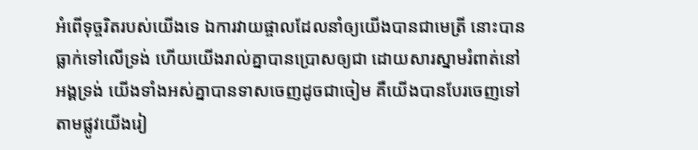អំពើទុច្ចរិតរបស់យើងទេ ឯការវាយផ្ចាលដែលនាំឲ្យយើងបានជាមេត្រី នោះបានធ្លាក់ទៅលើទ្រង់ ហើយយើងរាល់គ្នាបានប្រោសឲ្យជា ដោយសារស្នាមរំពាត់នៅអង្គទ្រង់ យើងទាំងអស់គ្នាបានទាសចេញដូចជាចៀម គឺយើងបានបែរចេញទៅតាមផ្លូវយើងរៀ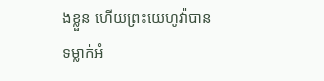ងខ្លួន ហើយព្រះយេហូវ៉ាបានទម្លាក់អំ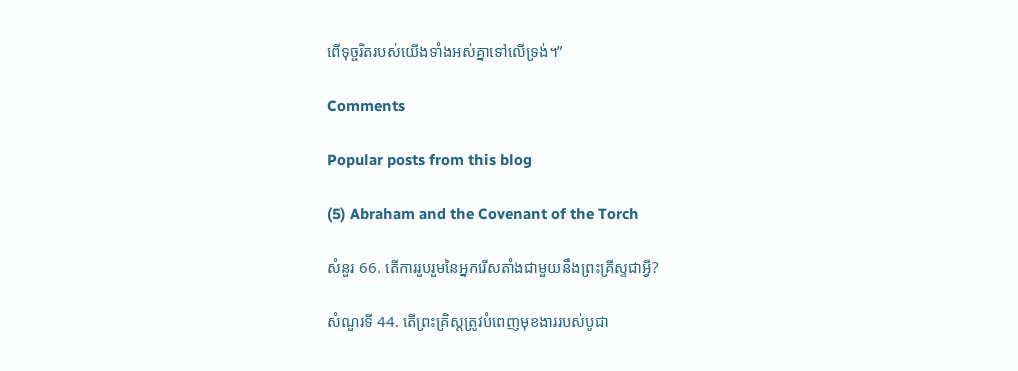ពើទុច្ចរិតរបស់យើងទាំងអស់គ្នាទៅលើទ្រង់។”

Comments

Popular posts from this blog

(5) Abraham and the Covenant of the Torch

សំនួរ 66. តើការរួបរួមនៃអ្នករើសតាំងជាមួយនឹងព្រះគ្រីស្ទជាអ្វី?

សំណួរទី 44. តើព្រះគ្រិស្តត្រូវបំពេញមុខងាររបស់បូជា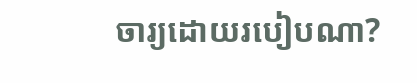ចារ្យដោយរបៀបណា?